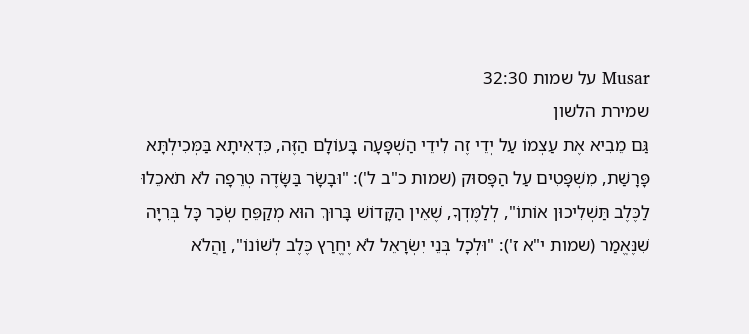Musar על שמות 32:30
שמירת הלשון
גַּם מֵבִיא אֶת עַצְמוֹ עַל יְדֵי זֶה לִידֵי הַשְׁפָּעָה בָּעוֹלָם הַזֶּה, כִּדְאִיתָא בַּמְּכִילְתָּא פָּרָשַׁת, מִשְׁפָּטִים עַל הַפָּסוּק (שמות כ"ב ל'): "וּבָשָׂר בַּשָּׂדֶה טְרֵפָה לֹא תֹאכֵלוּ לַכֶּלֶב תַּשְׁלִיכוּן אוֹתוֹ", לְלַמֶּדְךָ, שֶׁאֵין הַקָּדוֹשׁ בָּרוּךְ הוּא מְקַפֵּחַ שְׂכַר כָּל בְּרִיָּה שִׁנֶּאֱמַר (שמות י"א ז'): "וּלְכָל בְּנֵי יִשְׂרָאֵל לֹא יֶחֱרַץ כֶּלֶב לְשׁוֹנוֹ", וַהֲלֹא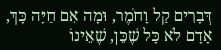דְּבָרִים קַל וָחֹמֶר, וּמָה אִם חַיָּה כָּךְ, אָדָם לֹא כָּל שֶׁכֵּן, שֶׁאֵינוֹ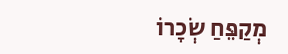מְקַפֵּחַ שְׂכָרוֹ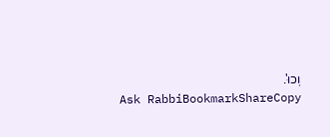וְכוּ'.
Ask RabbiBookmarkShareCopy